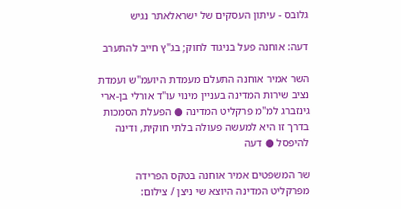גלובס - עיתון העסקים של ישראלאתר נגיש

דעה: אוחנה פעל בניגוד לחוק; בג"ץ חייב להתערב

השר אמיר אוחנה התעלם מעמדת היועמ"ש ועמדת נציב שירות המדינה בעניין מינוי עו"ד אורלי בן-ארי גינזברג למ"מ פרקליט המדינה ● הפעלת הסמכות בדרך זו היא למעשה פעולה בלתי חוקית, ודינה להיפסל ● דעה

שר המשפטים אמיר אוחנה בטקס הפרידה מפרקליט המדינה היוצא שי ניצן / צילום: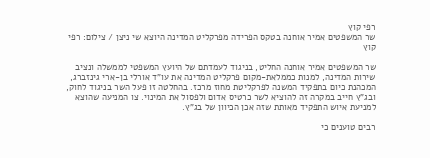רפי קוץ
שר המשפטים אמיר אוחנה בטקס הפרידה מפרקליט המדינה היוצא שי ניצן / צילום: רפי קוץ

שר המשפטים אמיר אוחנה החליט, בניגוד לעמדתם של היועץ המשפטי לממשלה ונציב שירות המדינה, למנות כממלאת-מקום פרקליט המדינה את עו"ד אורלי בן-ארי גינזברג, המכהנת כיום בתפקיד המשנה לפרקליטת מחוז מרכז. בהחלטה זו פעל השר בניגוד לחוק, ובג"ץ חייב במקרה זה להוציא לשר כרטיס אדום ולפסול את המינוי. צו המניעה שהוצא למניעת איוש התפקיד מאותת שזה אכן הכיוון של בג"ץ.

רבים טוענים כי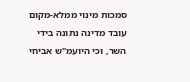סמכות מינוי ממלא-מקום עובד מדינה נתונה בידי השר, וכי היועמ"ש אביחי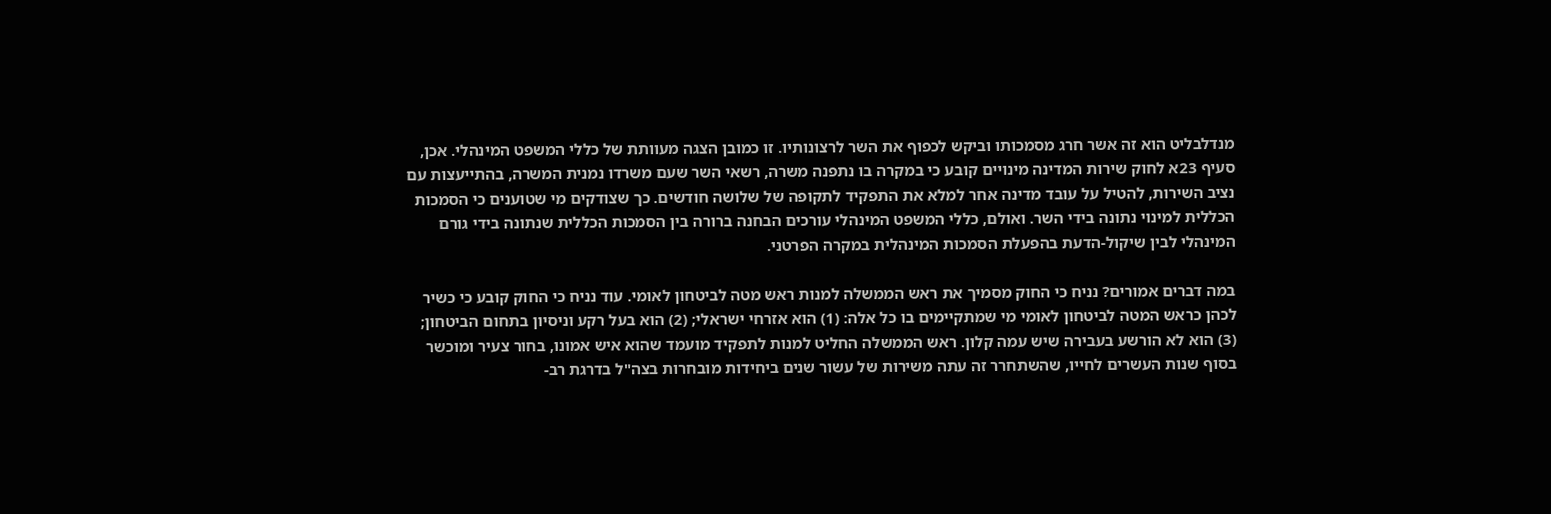מנדלבליט הוא זה אשר חרג מסמכותו וביקש לכפוף את השר לרצונותיו. זו כמובן הצגה מעוותת של כללי המשפט המינהלי. אכן, סעיף 23א לחוק שירות המדינה מינויים קובע כי במקרה בו נתפנה משרה, רשאי השר שעם משרדו נמנית המשרה, בהתייעצות עם נציב השירות, להטיל על עובד מדינה אחר למלא את התפקיד לתקופה של שלושה חודשים. כך שצודקים מי שטוענים כי הסמכות הכללית למינוי נתונה בידי השר. ואולם, כללי המשפט המינהלי עורכים הבחנה ברורה בין הסמכות הכללית שנתונה בידי גורם המינהלי לבין שיקול-הדעת בהפעלת הסמכות המינהלית במקרה הפרטני.

במה דברים אמורים? נניח כי החוק מסמיך את ראש הממשלה למנות ראש מטה לביטחון לאומי. עוד נניח כי החוק קובע כי כשיר לכהן כראש המטה לביטחון לאומי מי שמתקיימים בו כל אלה: (1) הוא אזרחי ישראלי; (2) הוא בעל רקע וניסיון בתחום הביטחון; (3) הוא לא הורשע בעבירה שיש עמה קלון. ראש הממשלה החליט למנות לתפקיד מועמד שהוא איש אמונו, בחור צעיר ומוכשר בסוף שנות העשרים לחייו, שהשתחרר זה עתה משירות של עשור שנים ביחידות מובחרות בצה"ל בדרגת רב-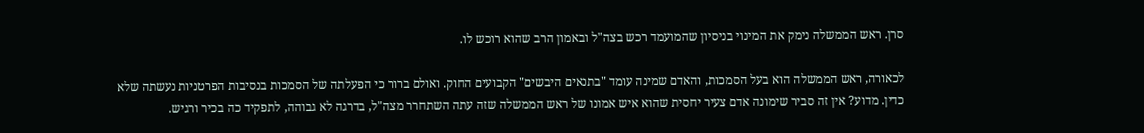סרן. ראש הממשלה נימק את המינוי בניסיון שהמועמד רכש בצה"ל ובאמון הרב שהוא רוכש לו.

לכאורה, ראש הממשלה הוא בעל הסמכות, והאדם שמינה עומד "בתנאים היבשים" הקבועים החוק. ואולם ברור כי הפעלתה של הסמכות בנסיבות הפרטניות נעשתה שלא כדין. מדוע? אין זה סביר שימונה אדם צעיר יחסית שהוא איש אמונו של ראש הממשלה שזה עתה השתחרר מצה"ל, בדרגה לא גבוהה, לתפקיד כה בכיר ורגיש.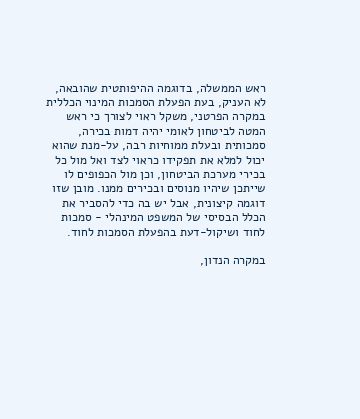ראש הממשלה, בדוגמה ההיפותטית שהובאה, לא העניק, בעת הפעלת הסמכות המינוי הכללית במקרה הפרטני, משקל ראוי לצורך כי ראש המטה לביטחון לאומי יהיה דמות בכירה, סמכותית ובעלת ממוחיות רבה, על-מנת שהוא יכול למלא את תפקידו כראוי לצד ואל מול כל בכירי מערכת הביטחון, וכן מול הכפופים לו שייתכן שיהיו מנוסים ובכירים ממנו. מובן שזו דוגמה קיצונית, אבל יש בה כדי להסביר את הכלל הבסיסי של המשפט המינהלי - סמכות לחוד ושיקול-דעת בהפעלת הסמכות לחוד.

במקרה הנדון,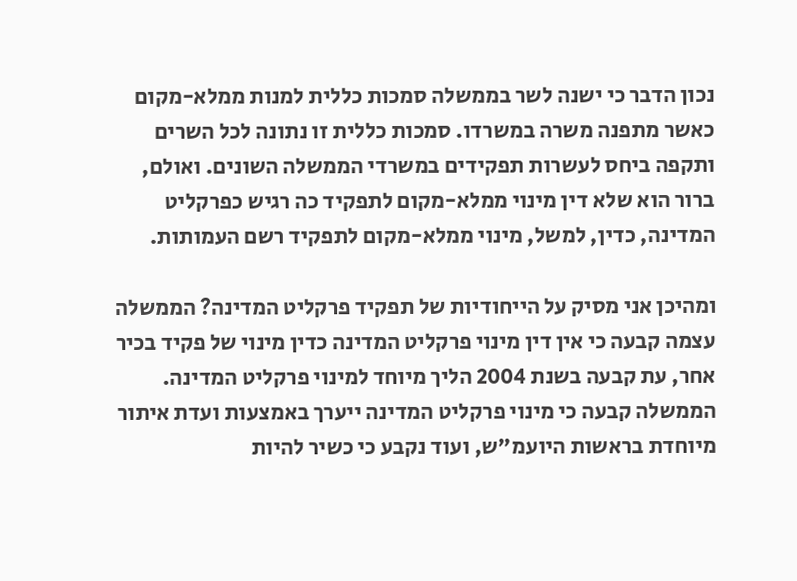נכון הדבר כי ישנה לשר בממשלה סמכות כללית למנות ממלא-מקום כאשר מתפנה משרה במשרדו. סמכות כללית זו נתונה לכל השרים ותקפה ביחס לעשרות תפקידים במשרדי הממשלה השונים. ואולם, ברור הוא שלא דין מינוי ממלא-מקום לתפקיד כה רגיש כפרקליט המדינה, כדין, למשל, מינוי ממלא-מקום לתפקיד רשם העמותות.

ומהיכן אני מסיק על הייחודיות של תפקיד פרקליט המדינה? הממשלה עצמה קבעה כי אין דין מינוי פרקליט המדינה כדין מינוי של פקיד בכיר אחר, עת קבעה בשנת 2004 הליך מיוחד למינוי פרקליט המדינה. הממשלה קבעה כי מינוי פרקליט המדינה ייערך באמצעות ועדת איתור מיוחדת בראשות היועמ"ש, ועוד נקבע כי כשיר להיות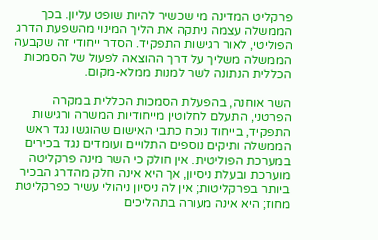פרקליט המדינה מי שכשיר להיות שופט עליון. בכך הממשלה עצמה ניתקה את הליך המינוי מהשפעת הדרג הפוליטי, לאור רגישות התפקיד. הסדר ייחודי זה שקבעה הממשלה משליך על דרך ההוצאה לפעול של הסמכות הכללית הנתונה לשר למנות ממלא-מקום.

השר אוחנה, בהפעלת הסמכות הכללית במקרה הפרטני, התעלם לחלוטין מייחודיות המשרה ורגישות התפקיד, בייחוד נוכח כתבי האישום שהוגשו נגד ראש הממשלה ותיקים נוספים התלויים ועומדים נגד בכירים במערכת הפוליטית. אין חולק כי השר מינה פרקליטה מוערכת ובעלת ניסיון, אך היא אינה חלק מהדרג הבכיר ביותר בפרקליטות; אין לה ניסיון ניהולי עשיר כפרקליטת מחוז; היא אינה מעורה בתהליכים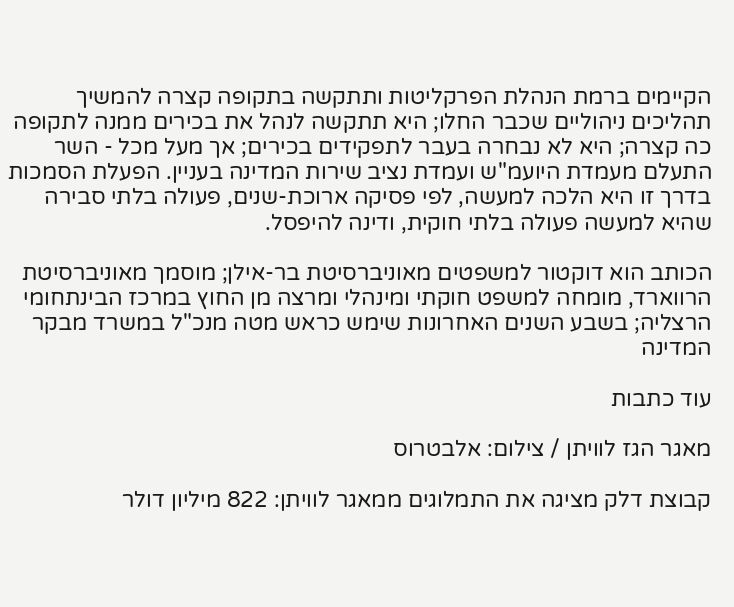הקיימים ברמת הנהלת הפרקליטות ותתקשה בתקופה קצרה להמשיך תהליכים ניהוליים שכבר החלו; היא תתקשה לנהל את בכירים ממנה לתקופה כה קצרה; היא לא נבחרה בעבר לתפקידים בכירים; אך מעל מכל - השר התעלם מעמדת היועמ"ש ועמדת נציב שירות המדינה בעניין. הפעלת הסמכות בדרך זו היא הלכה למעשה, לפי פסיקה ארוכת-שנים, פעולה בלתי סבירה שהיא למעשה פעולה בלתי חוקית, ודינה להיפסל.

הכותב הוא דוקטור למשפטים מאוניברסיטת בר-אילן; מוסמך מאוניברסיטת הרווארד, מומחה למשפט חוקתי ומינהלי ומרצה מן החוץ במרכז הבינתחומי הרצליה; בשבע השנים האחרונות שימש כראש מטה מנכ"ל במשרד מבקר המדינה

עוד כתבות

מאגר הגז לוויתן / צילום: אלבטרוס

קבוצת דלק מציגה את התמלוגים ממאגר לוויתן: 822 מיליון דולר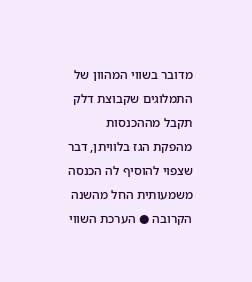מדובר בשווי המהוון של התמלוגים שקבוצת דלק תקבל מההכנסות מהפקת הגז בלוויתן, דבר שצפוי להוסיף לה הכנסה משמעותית החל מהשנה הקרובה ● הערכת השווי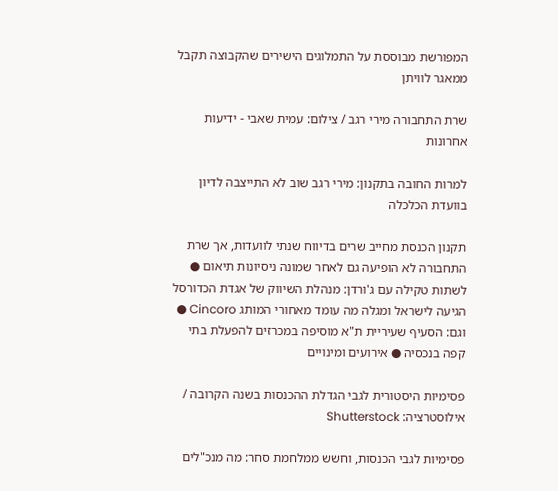המפורשת מבוססת על התמלוגים הישירים שהקבוצה תקבל ממאגר לוויתן

שרת התחבורה מירי רגב / צילום: עמית שאבי - ידיעות אחרונות

למרות החובה בתקנון: מירי רגב שוב לא התייצבה לדיון בוועדת הכלכלה

תקנון הכנסת מחייב שרים בדיווח שנתי לוועדות, אך שרת התחבורה לא הופיעה גם לאחר שמונה ניסיונות תיאום ● לשתות טקילה עם ג'ורדן: מנהלת השיווק של אגדת הכדורסל הגיעה לישראל ומגלה מה עומד מאחורי המותג Cincoro ● וגם: הסעיף שעיריית ת"א מוסיפה במכרזים להפעלת בתי קפה בנכסיה ● אירועים ומינויים

פסימיות היסטורית לגבי הגדלת ההכנסות בשנה הקרובה / אילוסטרציה: Shutterstock

פסימיות לגבי הכנסות, וחשש ממלחמת סחר: מה מנכ"לים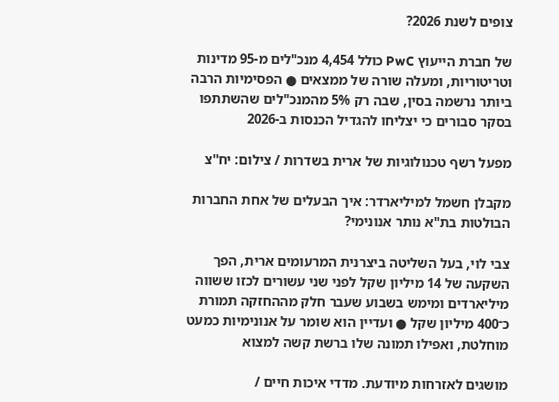צופים לשנת 2026?

של חברת הייעוץ PwC כולל 4,454 מנכ"לים מ-95 מדינות וטריטוריות, ומעלה שורה של ממצאים ● הפסימיות הרבה ביותר נרשמה בסין, שבה רק 5% מהמנכ"לים שהשתתפו בסקר סבורים כי יצליחו להגדיל הכנסות ב-2026

מפעל רשף טכנולוגיות של ארית בשדרות / צילום: יח''צ

מקבלן חשמל למיליארדר: איך הבעלים של אחת החברות הבולטות בת"א נותר אנונימי?

צבי לוי, בעל השליטה ביצרנית המרעומים ארית, הפך השקעה של 14 מיליון שקל לפני שני עשורים לכזו ששווה מיליארדים ומימש בשבוע שעבר חלק מההחזקה תמורת כ־400 מיליון שקל ● ועדיין הוא שומר על אנונימיות כמעט מוחלטת, ואפילו תמונה שלו ברשת קשה למצוא

מושגים לאזרחות מיודעת. מדדי איכות חיים /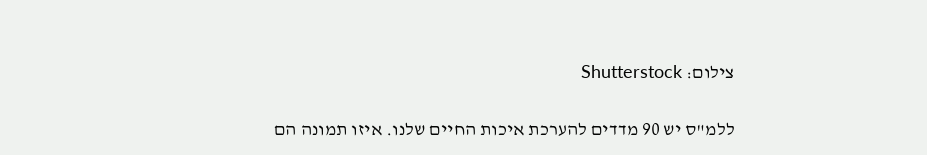צילום: Shutterstock

ללמ"ס יש 90 מדדים להערכת איכות החיים שלנו. איזו תמונה הם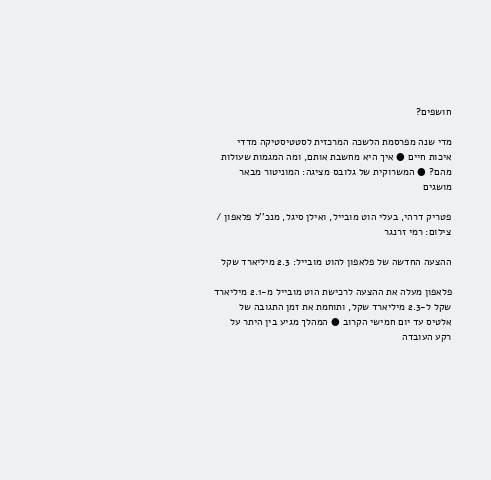חושפים?

מדי שנה מפרסמת הלשכה המרכזית לסטטיסטיקה מדדי איכות חיים ● איך היא מחשבת אותם, ומה המגמות שעולות מהם? ● המשרוקית של גלובס מציגה: המוניטור מבאר מושגים

פטריק דרהי, בעלי הוט מובייל, ואילן סיגל, מנכ''ל פלאפון / צילום: רמי זרנגר

ההצעה החדשה של פלאפון להוט מובייל: 2.3 מיליארד שקל

פלאפון מעלה את ההצעה לרכישת הוט מובייל מ-2.1 מיליארד שקל ל-2.3 מיליארד שקל, ותוחמת את זמן התגובה של אלטיס עד יום חמישי הקרוב ● המהלך מגיע בין היתר על רקע העובדה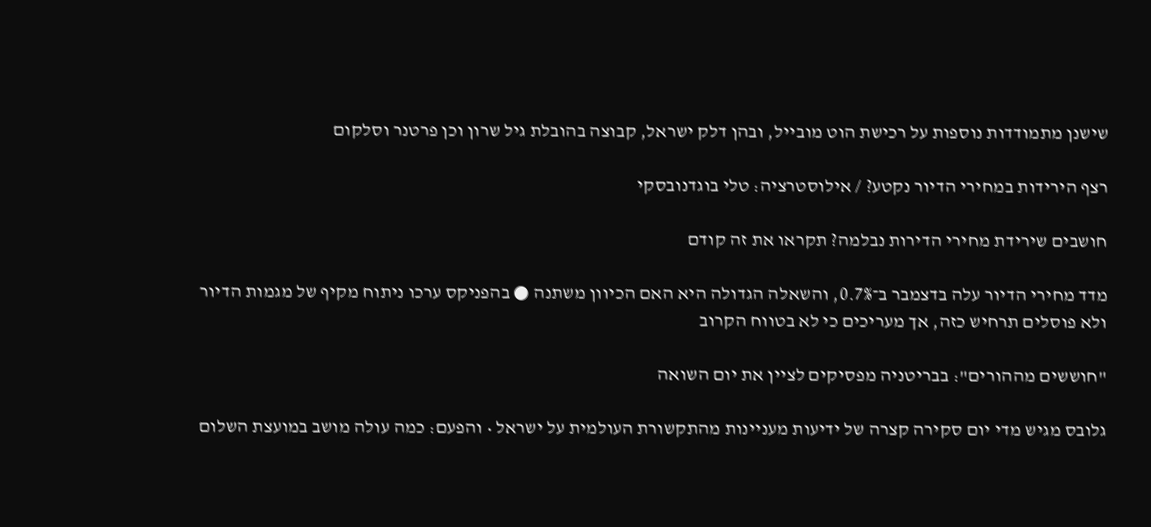שישנן מתמודדות נוספות על רכישת הוט מובייל, ובהן דלק ישראל, קבוצה בהובלת גיל שרון וכן פרטנר וסלקום

רצף הירידות במחירי הדיור נקטע? / אילוסטרציה: טלי בוגדנובסקי

חושבים שירידת מחירי הדירות נבלמה? תקראו את זה קודם

מדד מחירי הדיור עלה בדצמבר ב־0.7%, והשאלה הגדולה היא האם הכיוון משתנה ● בהפניקס ערכו ניתוח מקיף של מגמות הדיור ולא פוסלים תרחיש כזה, אך מעריכים כי לא בטווח הקרוב

"חוששים מההורים": בבריטניה מפסיקים לציין את יום השואה

גלובס מגיש מדי יום סקירה קצרה של ידיעות מעניינות מהתקשורת העולמית על ישראל • והפעם: כמה עולה מושב במועצת השלום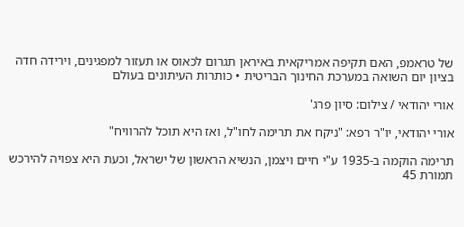של טראמפ, האם תקיפה אמריקאית באיראן תגרום לכאוס או תעזור למפגינים, וירידה חדה בציון יום השואה במערכת החינוך הבריטית • כותרות העיתונים בעולם

אורי יהודאי / צילום: סיון פרג'

אורי יהודאי, יו"ר רפא: "ניקח את תרימה לחו"ל, ואז היא תוכל להרוויח"

תרימה הוקמה ב-1935 ע"י חיים ויצמן, הנשיא הראשון של ישראל, וכעת היא צפויה להירכש תמורת 45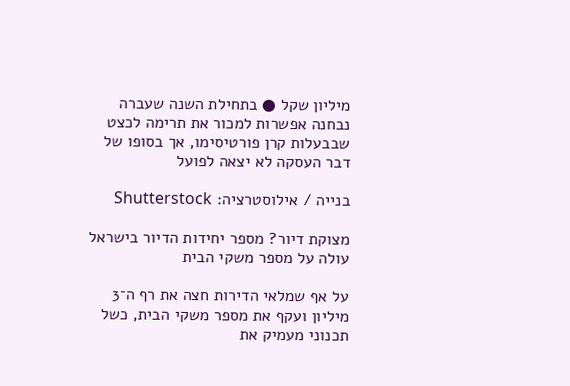מיליון שקל ● בתחילת השנה שעברה נבחנה אפשרות למכור את תרימה לכצט שבבעלות קרן פורטיסימו, אך בסופו של דבר העסקה לא יצאה לפועל

בנייה / אילוסטרציה: Shutterstock

מצוקת דיור? מספר יחידות הדיור בישראל עולה על מספר משקי הבית

על אף שמלאי הדירות חצה את רף ה־3 מיליון ועקף את מספר משקי הבית, כשל תכנוני מעמיק את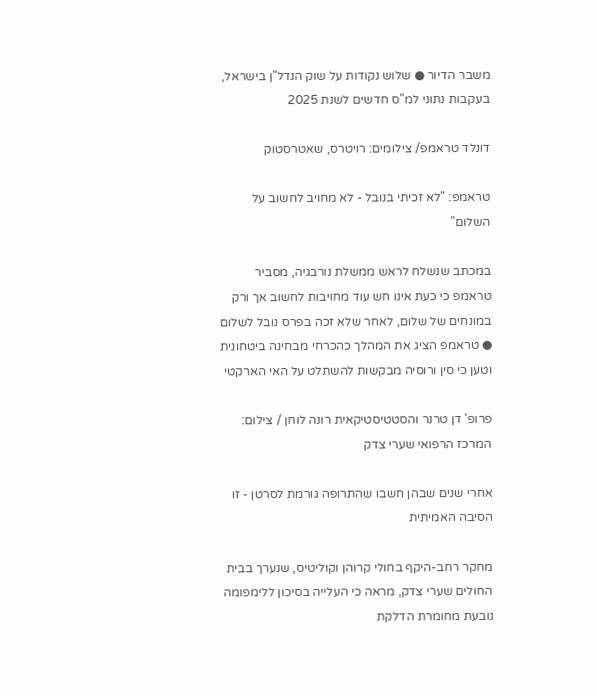משבר הדיור ● שלוש נקודות על שוק הנדל"ן בישראל, בעקבות נתוני למ"ס חדשים לשנת 2025

דונלד טראמפ/ צילומים: רויטרס, שאטרסטוק

טראמפ: "לא זכיתי בנובל - לא מחויב לחשוב על השלום"

במכתב שנשלח לראש ממשלת נורבגיה, מסביר טראמפ כי כעת אינו חש עוד מחויבות לחשוב אך ורק במונחים של שלום, לאחר שלא זכה בפרס נובל לשלום ● טראמפ הציג את המהלך כהכרחי מבחינה ביטחונית וטען כי סין ורוסיה מבקשות להשתלט על האי הארקטי

פרופ' דן טרנר והסטטיסטיקאית רונה לוחן / צילום: המרכז הרפואי שערי צדק

אחרי שנים שבהן חשבו שהתרופה גורמת לסרטן - זו הסיבה האמיתית

מחקר רחב-היקף בחולי קרוהן וקוליטיס, שנערך בבית החולים שערי צדק, מראה כי העלייה בסיכון ללימפומה נובעת מחומרת הדלקת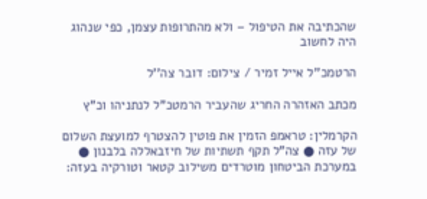שהכתיבה את הטיפול – ולא מהתרופות עצמן, כפי שנהוג היה לחשוב

הרטמכ''ל אייל זמיר / צילום: דובר צה''ל

מכתב האזהרה החריג שהעביר הרמטכ"ל לנתניהו וכ"ץ

הקרמלין: טראמפ הזמין את פוטין להצטרף למועצת השלום של עזה ● צה"ל תקף תשתיות של חיזבאללה בלבנון ● במערכת הביטחון מוטרדים משילוב קטאר וטורקיה בעזה: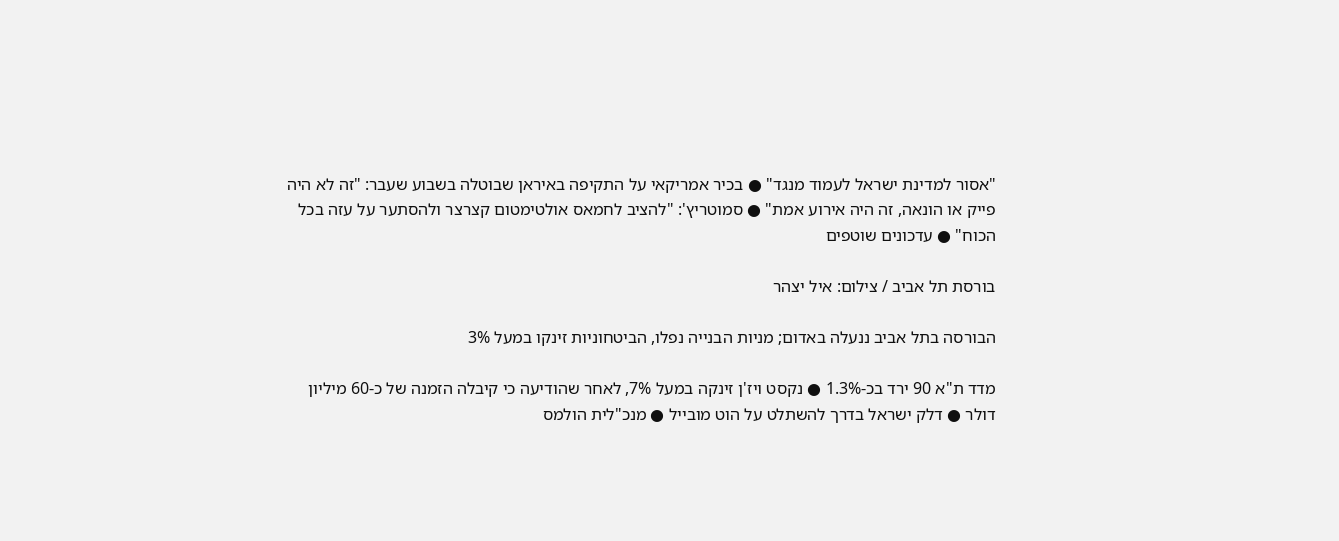"אסור למדינת ישראל לעמוד מנגד" ● בכיר אמריקאי על התקיפה באיראן שבוטלה בשבוע שעבר: "זה לא היה פייק או הונאה, זה היה אירוע אמת" ● סמוטריץ': "להציב לחמאס אולטימטום קצרצר ולהסתער על עזה בכל הכוח" ● עדכונים שוטפים

בורסת תל אביב / צילום: איל יצהר

הבורסה בתל אביב ננעלה באדום; מניות הבנייה נפלו, הביטחוניות זינקו במעל 3%

מדד ת"א 90 ירד בכ-1.3% ● נקסט ויז'ן זינקה במעל 7%, לאחר שהודיעה כי קיבלה הזמנה של כ-60 מיליון דולר ● דלק ישראל בדרך להשתלט על הוט מובייל ● מנכ"לית הולמס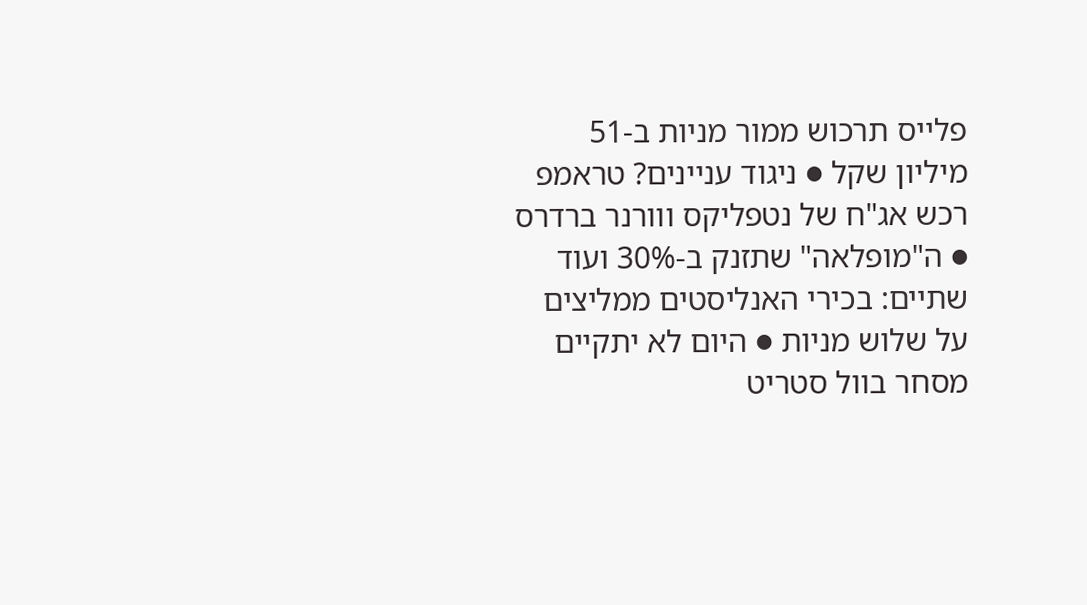פלייס תרכוש ממור מניות ב-51 מיליון שקל ● ניגוד עניינים? טראמפ רכש אג"ח של נטפליקס ווורנר ברדרס ● ה"מופלאה" שתזנק ב-30% ועוד שתיים: בכירי האנליסטים ממליצים על שלוש מניות ● היום לא יתקיים מסחר בוול סטריט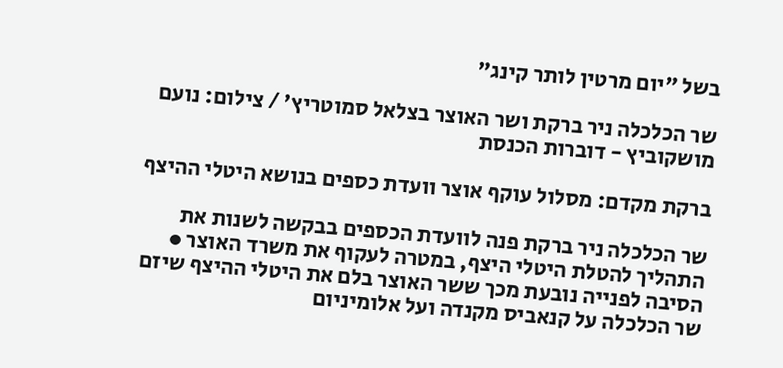בשל "יום מרטין לותר קינג"

שר הכלכלה ניר ברקת ושר האוצר בצלאל סמוטריץ' / צילום: נועם מושקוביץ - דוברות הכנסת

ברקת מקדם: מסלול עוקף אוצר וועדת כספים בנושא היטלי ההיצף

שר הכלכלה ניר ברקת פנה לוועדת הכספים בבקשה לשנות את התהליך להטלת היטלי היצף, במטרה לעקוף את משרד האוצר ● הסיבה לפנייה נובעת מכך ששר האוצר בלם את היטלי ההיצף שיזם שר הכלכלה על קנאביס מקנדה ועל אלומיניום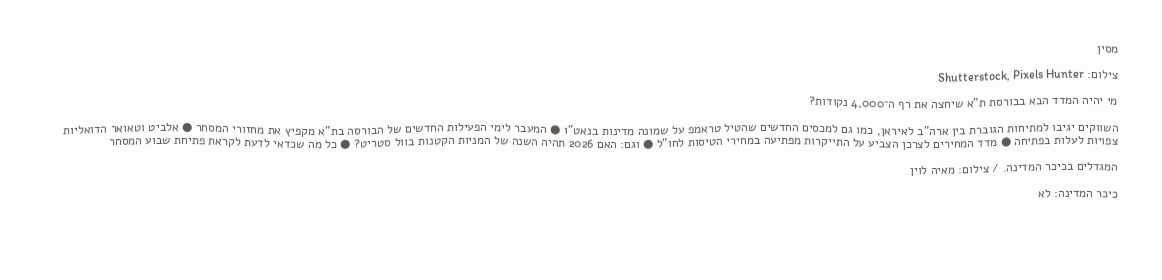מסין

צילום: Shutterstock, Pixels Hunter

מי יהיה המדד הבא בבורסת ת"א שיחצה את רף ה־4,000 נקודות?

השווקים יגיבו למתיחות הגוברת בין ארה"ב לאיראן, כמו גם למכסים החדשים שהטיל טראמפ על שמונה מדינות בנאט"ו ● המעבר לימי הפעילות החדשים של הבורסה בת"א מקפיץ את מחזורי המסחר ● אלביט וטאואר הדואליות צפויות לעלות בפתיחה ● מדד המחירים לצרכן הצביע על התייקרות מפתיעה במחירי הטיסות לחו"ל ● וגם: האם 2026 תהיה השנה של המניות הקטנות בוול סטריט? ● כל מה שכדאי לדעת לקראת פתיחת שבוע המסחר

המגדלים בכיכר המדינה. / צילום: מאיה לוין

כיכר המדינה: לא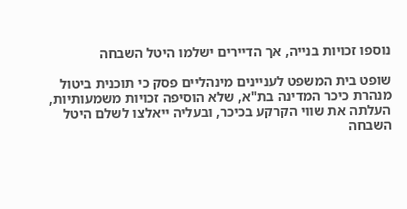נוספו זכויות בנייה, אך הדיירים ישלמו היטל השבחה

שופט בית המשפט לעניינים מינהליים פסק כי תוכנית ביטול מנהרת כיכר המדינה בת"א, שלא הוסיפה זכויות משמעותיות, העלתה את שווי הקרקע בכיכר, ובעליה ייאלצו לשלם היטל השבחה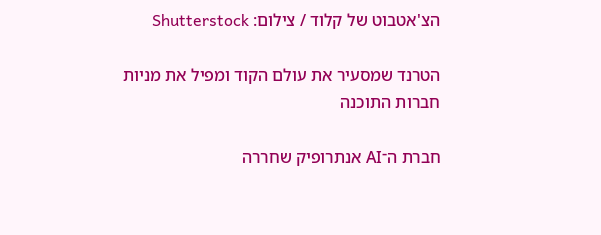הצ'אטבוט של קלוד / צילום: Shutterstock

הטרנד שמסעיר את עולם הקוד ומפיל את מניות חברות התוכנה

חברת ה־AI אנתרופיק שחררה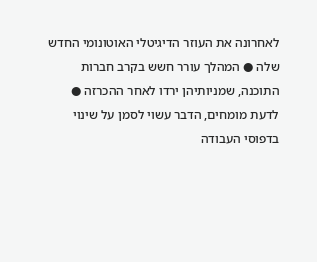לאחרונה את העוזר הדיגיטלי האוטונומי החדש שלה ● המהלך עורר חשש בקרב חברות התוכנה, שמניותיהן ירדו לאחר ההכרזה ● לדעת מומחים, הדבר עשוי לסמן על שינוי בדפוסי העבודה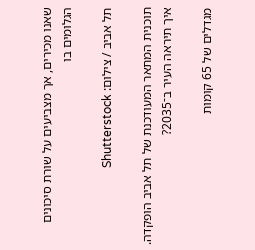שאנו מכירים, אך מצביעים על שורת סיכונים הגלומים בו

תל אביב / צילום: Shutterstock

תוכנית המתאר המעודכנת של תל אביב הופקדה. איך תיראה העיר ב־2035?

מגדלים של 65 קומות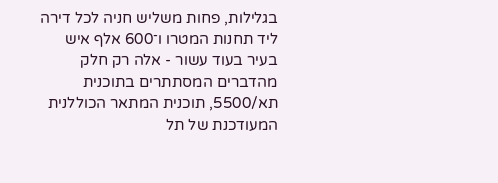בגלילות, פחות משליש חניה לכל דירה ליד תחנות המטרו ו־600 אלף איש בעיר בעוד עשור - אלה רק חלק מהדברים המסתתרים בתוכנית תא/5500, תוכנית המתאר הכוללנית המעודכנת של תל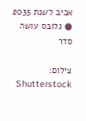אביב לשנת 2035 ● גלובס עושה סדר

צילום: Shutterstock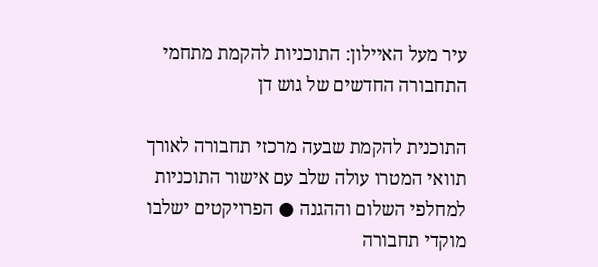עיר מעל האיילון: התוכניות להקמת מתחמי התחבורה החדשים של גוש דן

התוכנית להקמת שבעה מרכזי תחבורה לאורך תוואי המטרו עולה שלב עם אישור התוכניות למחלפי השלום וההגנה ● הפרויקטים ישלבו מוקדי תחבורה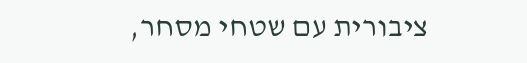ציבורית עם שטחי מסחר,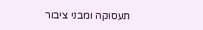תעסוקה ומבני ציבור